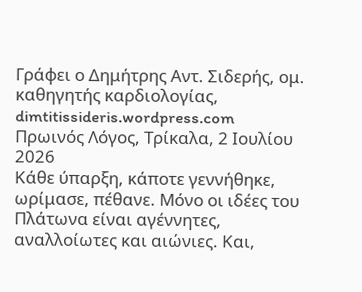Γράφει ο Δημήτρης Αντ. Σιδερής, ομ. καθηγητής καρδιολογίας, dimtitissideris.wordpress.com
Πρωινός Λόγος, Τρίκαλα, 2 Ιουλίου 2026
Κάθε ύπαρξη, κάποτε γεννήθηκε, ωρίμασε, πέθανε. Μόνο οι ιδέες του Πλάτωνα είναι αγέννητες, αναλλοίωτες και αιώνιες. Και,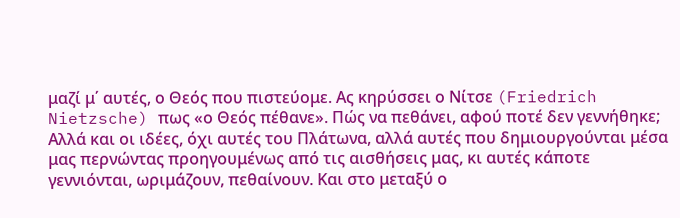μαζί μ΄ αυτές, ο Θεός που πιστεύομε. Ας κηρύσσει ο Νίτσε (Friedrich Nietzsche) πως «ο Θεός πέθανε». Πώς να πεθάνει, αφού ποτέ δεν γεννήθηκε;
Αλλά και οι ιδέες, όχι αυτές του Πλάτωνα, αλλά αυτές που δημιουργούνται μέσα μας περνώντας προηγουμένως από τις αισθήσεις μας, κι αυτές κάποτε γεννιόνται, ωριμάζουν, πεθαίνουν. Και στο μεταξύ ο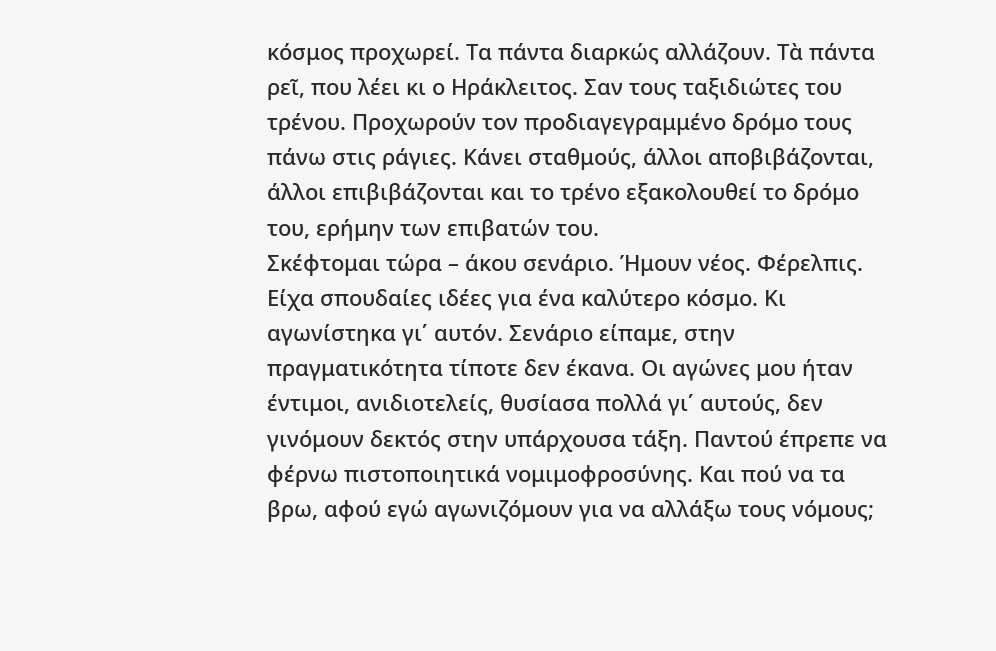κόσμος προχωρεί. Τα πάντα διαρκώς αλλάζουν. Τὰ πάντα ρεῖ, που λέει κι ο Ηράκλειτος. Σαν τους ταξιδιώτες του τρένου. Προχωρούν τον προδιαγεγραμμένο δρόμο τους πάνω στις ράγιες. Κάνει σταθμούς, άλλοι αποβιβάζονται, άλλοι επιβιβάζονται και το τρένο εξακολουθεί το δρόμο του, ερήμην των επιβατών του.
Σκέφτομαι τώρα – άκου σενάριο. Ήμουν νέος. Φέρελπις. Είχα σπουδαίες ιδέες για ένα καλύτερο κόσμο. Κι αγωνίστηκα γι΄ αυτόν. Σενάριο είπαμε, στην πραγματικότητα τίποτε δεν έκανα. Οι αγώνες μου ήταν έντιμοι, ανιδιοτελείς, θυσίασα πολλά γι΄ αυτούς, δεν γινόμουν δεκτός στην υπάρχουσα τάξη. Παντού έπρεπε να φέρνω πιστοποιητικά νομιμοφροσύνης. Και πού να τα βρω, αφού εγώ αγωνιζόμουν για να αλλάξω τους νόμους;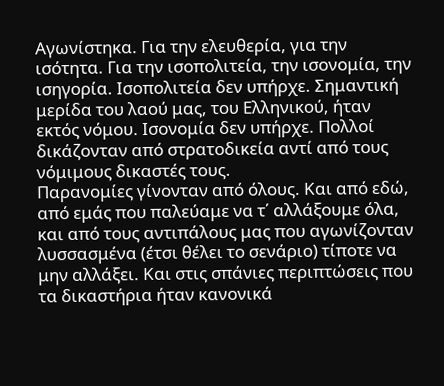Αγωνίστηκα. Για την ελευθερία, για την ισότητα. Για την ισοπολιτεία, την ισονομία, την ισηγορία. Ισοπολιτεία δεν υπήρχε. Σημαντική μερίδα του λαού μας, του Ελληνικού, ήταν εκτός νόμου. Ισονομία δεν υπήρχε. Πολλοί δικάζονταν από στρατοδικεία αντί από τους νόμιμους δικαστές τους.
Παρανομίες γίνονταν από όλους. Και από εδώ, από εμάς που παλεύαμε να τ΄ αλλάξουμε όλα, και από τους αντιπάλους μας που αγωνίζονταν λυσσασμένα (έτσι θέλει το σενάριο) τίποτε να μην αλλάξει. Και στις σπάνιες περιπτώσεις που τα δικαστήρια ήταν κανονικά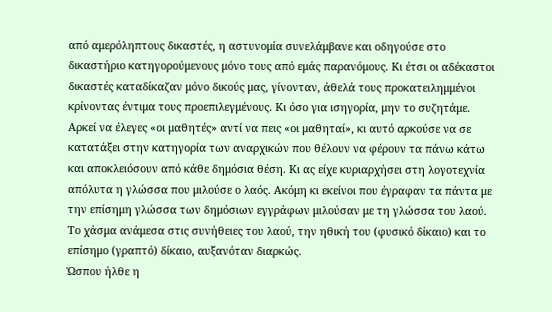από αμερόληπτους δικαστές, η αστυνομία συνελάμβανε και οδηγούσε στο δικαστήριο κατηγορούμενους μόνο τους από εμάς παρανόμους. Κι έτσι οι αδέκαστοι δικαστές καταδίκαζαν μόνο δικούς μας, γίνονταν, άθελά τους προκατειλημμένοι κρίνοντας έντιμα τους προεπιλεγμένους. Κι όσο για ισηγορία, μην το συζητάμε. Αρκεί να έλεγες «οι μαθητές» αντί να πεις «οι μαθηταί», κι αυτό αρκούσε να σε κατατάξει στην κατηγορία των αναρχικών που θέλουν να φέρουν τα πάνω κάτω και αποκλειόσουν από κάθε δημόσια θέση. Κι ας είχε κυριαρχήσει στη λογοτεχνία απόλυτα η γλώσσα που μιλούσε ο λαός. Ακόμη κι εκείνοι που έγραφαν τα πάντα με την επίσημη γλώσσα των δημόσιων εγγράφων μιλούσαν με τη γλώσσα του λαού. Το χάσμα ανάμεσα στις συνήθειες του λαού, την ηθική του (φυσικό δίκαιο) και το επίσημο (γραπτό) δίκαιο, αυξανόταν διαρκώς.
Ώσπου ήλθε η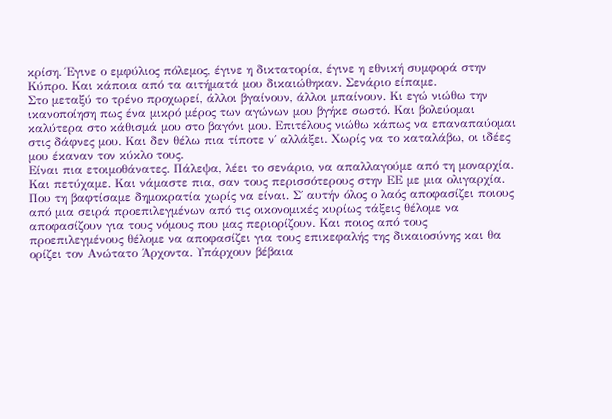κρίση. Έγινε ο εμφύλιος πόλεμος, έγινε η δικτατορία, έγινε η εθνική συμφορά στην Κύπρο. Και κάποια από τα αιτήματά μου δικαιώθηκαν. Σενάριο είπαμε.
Στο μεταξύ το τρένο προχωρεί, άλλοι βγαίνουν, άλλοι μπαίνουν. Κι εγώ νιώθω την ικανοποίηση πως ένα μικρό μέρος των αγώνων μου βγήκε σωστό. Και βολεύομαι καλύτερα στο κάθισμά μου στο βαγόνι μου. Επιτέλους νιώθω κάπως να επαναπαύομαι στις δάφνες μου. Και δεν θέλω πια τίποτε ν΄ αλλάξει. Χωρίς να το καταλάβω, οι ιδέες μου έκαναν τον κύκλο τους.
Είναι πια ετοιμοθάνατες. Πάλεψα, λέει το σενάριο, να απαλλαγούμε από τη μοναρχία. Και πετύχαμε. Και νάμαστε πια, σαν τους περισσότερους στην ΕΕ με μια ολιγαρχία. Που τη βαφτίσαμε δημοκρατία χωρίς να είναι. Σ΄ αυτήν όλος ο λαός αποφασίζει ποιους από μια σειρά προεπιλεγμένων από τις οικονομικές κυρίως τάξεις θέλομε να αποφασίζουν για τους νόμους που μας περιορίζουν. Και ποιος από τους προεπιλεγμένους θέλομε να αποφασίζει για τους επικεφαλής της δικαιοσύνης και θα ορίζει τον Ανώτατο Άρχοντα. Υπάρχουν βέβαια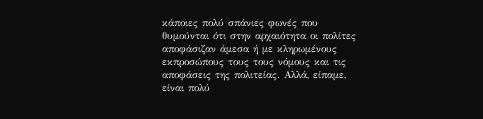κάποιες πολύ σπάνιες φωνές που θυμούνται ότι στην αρχαιότητα οι πολίτες αποφάσιζαν άμεσα ή με κληρωμένους εκπροσώπους τους τους νόμους και τις αποφάσεις της πολιτείας. Αλλά, είπαμε, είναι πολύ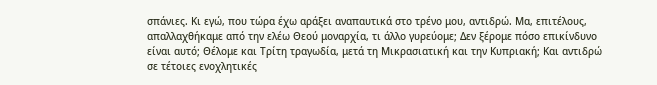σπάνιες. Κι εγώ, που τώρα έχω αράξει αναπαυτικά στο τρένο μου, αντιδρώ. Μα, επιτέλους, απαλλαχθήκαμε από την ελέω Θεού μοναρχία, τι άλλο γυρεύομε; Δεν ξέρομε πόσο επικίνδυνο είναι αυτό; Θέλομε και Τρίτη τραγωδία, μετά τη Μικρασιατική και την Κυπριακή; Και αντιδρώ σε τέτοιες ενοχλητικές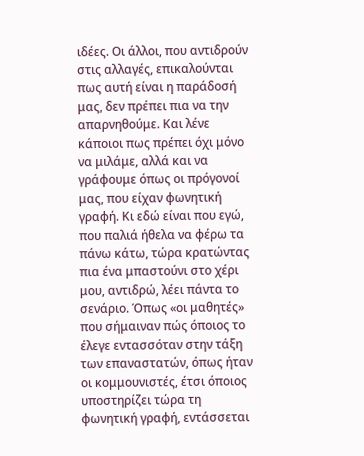ιδέες. Οι άλλοι, που αντιδρούν στις αλλαγές, επικαλούνται πως αυτή είναι η παράδοσή μας, δεν πρέπει πια να την απαρνηθούμε. Και λένε κάποιοι πως πρέπει όχι μόνο να μιλάμε, αλλά και να γράφουμε όπως οι πρόγονοί μας, που είχαν φωνητική γραφή. Κι εδώ είναι που εγώ, που παλιά ήθελα να φέρω τα πάνω κάτω, τώρα κρατώντας πια ένα μπαστούνι στο χέρι μου, αντιδρώ, λέει πάντα το σενάριο. Όπως «οι μαθητές» που σήμαιναν πώς όποιος το έλεγε εντασσόταν στην τάξη των επαναστατών, όπως ήταν οι κομμουνιστές, έτσι όποιος υποστηρίζει τώρα τη φωνητική γραφή, εντάσσεται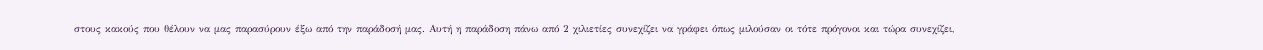στους κακούς που θέλουν να μας παρασύρουν έξω από την παράδοσή μας. Αυτή η παράδοση πάνω από 2 χιλιετίες συνεχίζει να γράφει όπως μιλούσαν οι τότε πρόγονοι και τώρα συνεχίζει,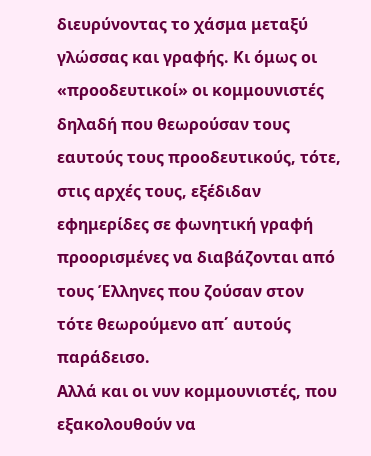διευρύνοντας το χάσμα μεταξύ γλώσσας και γραφής. Κι όμως οι «προοδευτικοί» οι κομμουνιστές δηλαδή που θεωρούσαν τους εαυτούς τους προοδευτικούς, τότε, στις αρχές τους, εξέδιδαν εφημερίδες σε φωνητική γραφή προορισμένες να διαβάζονται από τους Έλληνες που ζούσαν στον τότε θεωρούμενο απ΄ αυτούς παράδεισο.
Αλλά και οι νυν κομμουνιστές, που εξακολουθούν να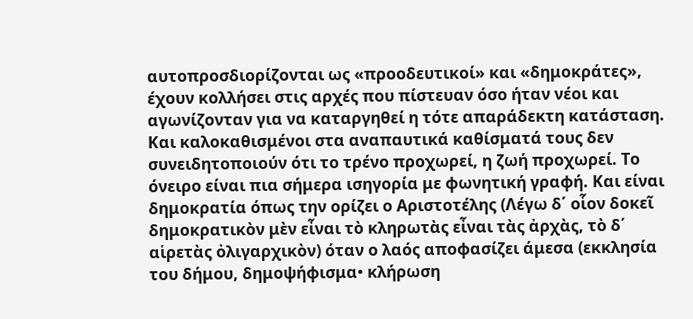αυτοπροσδιορίζονται ως «προοδευτικοί» και «δημοκράτες», έχουν κολλήσει στις αρχές που πίστευαν όσο ήταν νέοι και αγωνίζονταν για να καταργηθεί η τότε απαράδεκτη κατάσταση. Και καλοκαθισμένοι στα αναπαυτικά καθίσματά τους δεν συνειδητοποιούν ότι το τρένο προχωρεί, η ζωή προχωρεί. Το όνειρο είναι πια σήμερα ισηγορία με φωνητική γραφή. Και είναι δημοκρατία όπως την ορίζει ο Αριστοτέλης (Λέγω δ΄ οἷον δοκεῖ δημοκρατικὸν μὲν εἶναι τὸ κληρωτὰς εἶναι τὰς ἀρχὰς, τὸ δ΄ αἱρετὰς ὀλιγαρχικὸν) όταν ο λαός αποφασίζει άμεσα (εκκλησία του δήμου, δημοψήφισμαꞏ κλήρωση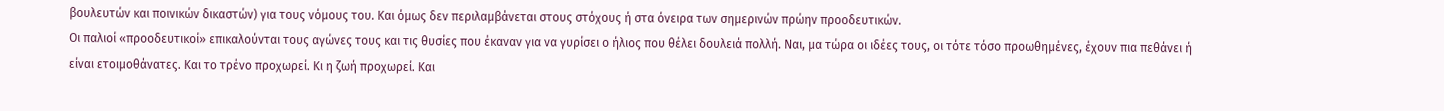βουλευτών και ποινικών δικαστών) για τους νόμους του. Και όμως δεν περιλαμβάνεται στους στόχους ή στα όνειρα των σημερινών πρώην προοδευτικών.
Οι παλιοί «προοδευτικοί» επικαλούνται τους αγώνες τους και τις θυσίες που έκαναν για να γυρίσει ο ήλιος που θέλει δουλειά πολλή. Ναι, μα τώρα οι ιδέες τους, οι τότε τόσο προωθημένες, έχουν πια πεθάνει ή είναι ετοιμοθάνατες. Και το τρένο προχωρεί. Κι η ζωή προχωρεί. Και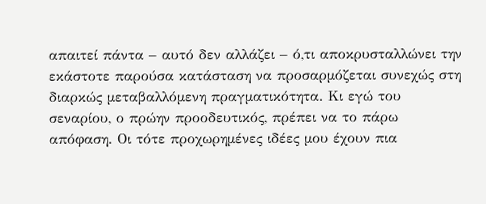απαιτεί πάντα – αυτό δεν αλλάζει – ό,τι αποκρυσταλλώνει την εκάστοτε παρούσα κατάσταση να προσαρμόζεται συνεχώς στη διαρκώς μεταβαλλόμενη πραγματικότητα. Κι εγώ του σεναρίου, ο πρώην προοδευτικός, πρέπει να το πάρω απόφαση. Οι τότε προχωρημένες ιδέες μου έχουν πια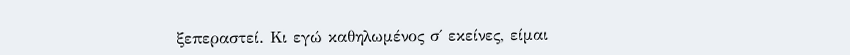ξεπεραστεί. Κι εγώ καθηλωμένος σ΄ εκείνες, είμαι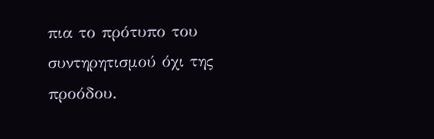πια το πρότυπο του συντηρητισμού όχι της προόδου.